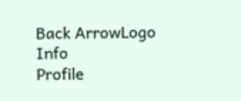Back ArrowLogo
Info
Profile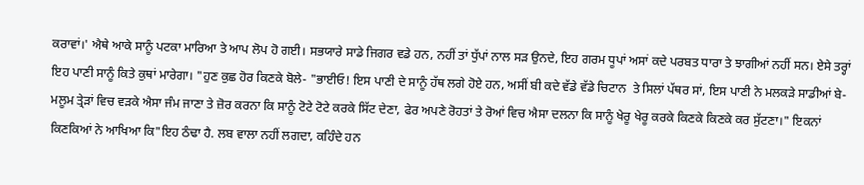ਕਰਾਵਾਂ।' ਐਥੇ ਆਕੇ ਸਾਨੂੰ ਪਟਕਾ ਮਾਰਿਆ ਤੇ ਆਪ ਲੋਪ ਹੋ ਗਈ। ਸਭਯਾਰੇ ਸਾਡੇ ਜਿਗਰ ਵਡੇ ਹਨ, ਨਹੀਂ ਤਾਂ ਧੁੱਪਾਂ ਨਾਲ ਸੜ ਉਨਦੇ, ਇਹ ਗਰਮ ਧੂਪਾਂ ਅਸਾਂ ਕਦੇ ਪਰਬਤ ਧਾਰਾ ਤੇ ਝਾਗੀਆਂ ਨਹੀਂ ਸਨ। ਏਸੇ ਤਰ੍ਹਾਂ ਇਹ ਪਾਣੀ ਸਾਨੂੰ ਕਿਤੇ ਕੁਥਾਂ ਮਾਰੇਗਾ। "ਹੁਣ ਕੁਛ ਹੋਰ ਕਿਣਕੇ ਬੋਲੇ- "ਭਾਈਓ! ਇਸ ਪਾਣੀ ਦੇ ਸਾਨੂੰ ਹੱਥ ਲਗੇ ਹੋਏ ਹਨ, ਅਸੀਂ ਬੀ ਕਦੇ ਵੱਡੇ ਵੱਡੇ ਚਿਟਾਨ  ਤੇ ਸਿਲਾਂ ਪੱਥਰ ਸਾਂ, ਇਸ ਪਾਣੀ ਨੇ ਮਲਕੜੇ ਸਾਡੀਆਂ ਬੇ-ਮਲੂਮ ਤ੍ਰੇੜਾਂ ਵਿਚ ਵੜਕੇ ਐਸਾ ਜੰਮ ਜਾਣਾ ਤੇ ਜ਼ੋਰ ਕਰਨਾ ਕਿ ਸਾਨੂੰ ਟੋਟੇ ਟੋਟੇ ਕਰਕੇ ਸਿੱਟ ਦੇਣਾ, ਫੇਰ ਅਪਣੇ ਰੋਹਤਾਂ ਤੇ ਰੋਆਂ ਵਿਚ ਐਸਾ ਦਲਨਾ ਕਿ ਸਾਨੂੰ ਖੇਰੂ ਖੇਰੂ ਕਰਕੇ ਕਿਣਕੇ ਕਿਣਕੇ ਕਰ ਸੁੱਟਣਾ।" ਇਕਨਾਂ ਕਿਣਕਿਆਂ ਨੇ ਆਖਿਆ ਕਿ"ਇਹ ਠੰਢਾ ਹੈ. ਲਬ ਵਾਲਾ ਨਹੀਂ ਲਗਦਾ, ਕਹਿੰਦੇ ਹਨ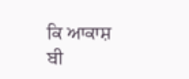ਕਿ ਆਕਾਸ਼ ਬੀ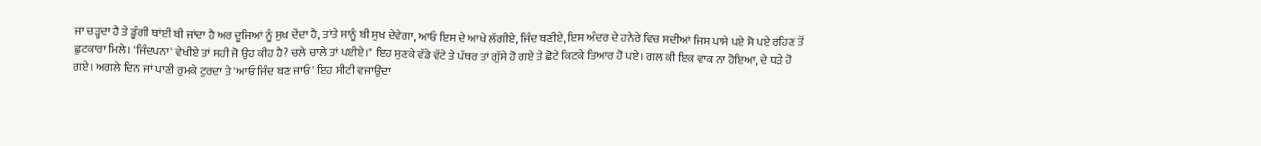ਜਾ ਚੜ੍ਹਦਾ ਹੈ ਤੇ ਡੂੰਗੀ ਥਾਂਈਂ ਬੀ ਜਾਂਦਾ ਹੈ ਅਰ ਦੂਜਿਆਂ ਨੂੰ ਸੁਖ ਦੇਂਦਾ ਹੈ, ਤਾਂਤੇ ਸਾਨੂੰ ਬੀ ਸੁਖ ਦੇਵੇਗਾ, ਆਓ ਇਸ ਦੇ ਆਖੇ ਲੱਗੀਏ, ਜਿੰਦ ਬਣੀਏ, ਇਸ ਅੰਦਰ ਦੇ ਹਨੇਰੇ ਵਿਚ ਸਦੀਆਂ ਜਿਸ ਪਾਸੇ ਪਏ ਸੋ ਪਏ ਰਹਿਣ ਤੋਂ ਛੁਟਕਾਰਾ ਮਿਲੇ। 'ਜਿੰਦਪਨਾ' ਵੇਖੀਏ ਤਾਂ ਸਹੀ ਜੋ ਉਹ ਕੀਹ ਹੈ? ਚਲੇ ਚਾਲੇ ਤਾਂ ਪਈਏ।" ਇਹ ਸੁਣਕੇ ਵੱਡੇ ਵੱਟੇ ਤੇ ਪੱਥਰ ਤਾਂ ਗੁੱਸੇ ਹੋ ਗਏ ਤੇ ਛੋਟੇ ਕਿਟਕੇ ਤਿਆਰ ਹੋ ਪਏ। ਗਲ ਕੀ ਇਕ ਵਾਕ ਨਾ ਹੋਇਆ, ਦੇ ਧੜੇ ਹੋ ਗਏ। ਅਗਲੇ ਦਿਨ ਜਾਂ ਪਾਣੀ ਰੁਮਕੇ ਟੁਰਦਾ ਤੇ 'ਆਓ ਜਿੰਦ ਬਣ ਜਾਓ' ਇਹ ਸੀਟੀ ਵਜਾਉਂਦਾ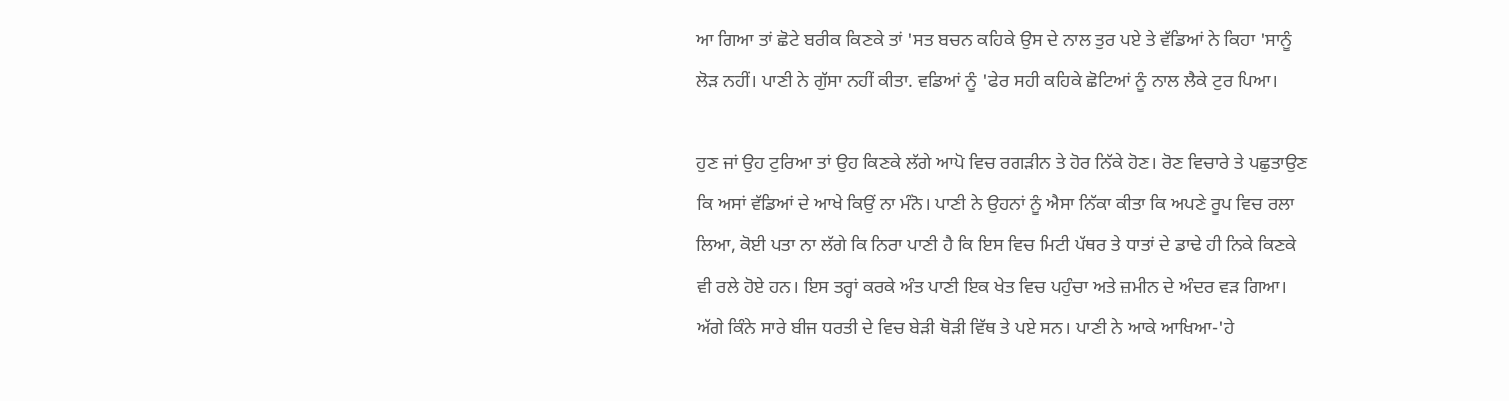ਆ ਗਿਆ ਤਾਂ ਛੋਟੇ ਬਰੀਕ ਕਿਣਕੇ ਤਾਂ 'ਸਤ ਬਚਨ ਕਹਿਕੇ ਉਸ ਦੇ ਨਾਲ ਤੁਰ ਪਏ ਤੇ ਵੱਡਿਆਂ ਨੇ ਕਿਹਾ 'ਸਾਨੂੰ ਲੋੜ ਨਹੀਂ। ਪਾਣੀ ਨੇ ਗੁੱਸਾ ਨਹੀਂ ਕੀਤਾ. ਵਡਿਆਂ ਨੂੰ 'ਫੇਰ ਸਹੀ ਕਹਿਕੇ ਛੋਟਿਆਂ ਨੂੰ ਨਾਲ ਲੈਕੇ ਟੁਰ ਪਿਆ।

ਹੁਣ ਜਾਂ ਉਹ ਟੁਰਿਆ ਤਾਂ ਉਹ ਕਿਣਕੇ ਲੱਗੇ ਆਪੋ ਵਿਚ ਰਗੜੀਨ ਤੇ ਹੋਰ ਨਿੱਕੇ ਹੋਣ। ਰੋਣ ਵਿਚਾਰੇ ਤੇ ਪਛੁਤਾਉਣ ਕਿ ਅਸਾਂ ਵੱਡਿਆਂ ਦੇ ਆਖੇ ਕਿਉਂ ਨਾ ਮੰਨੋ। ਪਾਣੀ ਨੇ ਉਹਨਾਂ ਨੂੰ ਐਸਾ ਨਿੱਕਾ ਕੀਤਾ ਕਿ ਅਪਣੇ ਰੂਪ ਵਿਚ ਰਲਾ ਲਿਆ, ਕੋਈ ਪਤਾ ਨਾ ਲੱਗੇ ਕਿ ਨਿਰਾ ਪਾਣੀ ਹੈ ਕਿ ਇਸ ਵਿਚ ਮਿਟੀ ਪੱਥਰ ਤੇ ਧਾਤਾਂ ਦੇ ਡਾਢੇ ਹੀ ਨਿਕੇ ਕਿਣਕੇ ਵੀ ਰਲੇ ਹੋਏ ਹਨ। ਇਸ ਤਰ੍ਹਾਂ ਕਰਕੇ ਅੰਤ ਪਾਣੀ ਇਕ ਖੇਤ ਵਿਚ ਪਹੁੰਚਾ ਅਤੇ ਜ਼ਮੀਨ ਦੇ ਅੰਦਰ ਵੜ ਗਿਆ। ਅੱਗੇ ਕਿੰਨੇ ਸਾਰੇ ਬੀਜ ਧਰਤੀ ਦੇ ਵਿਚ ਬੇੜੀ ਥੋੜੀ ਵਿੱਥ ਤੇ ਪਏ ਸਨ। ਪਾਣੀ ਨੇ ਆਕੇ ਆਖਿਆ-'ਹੇ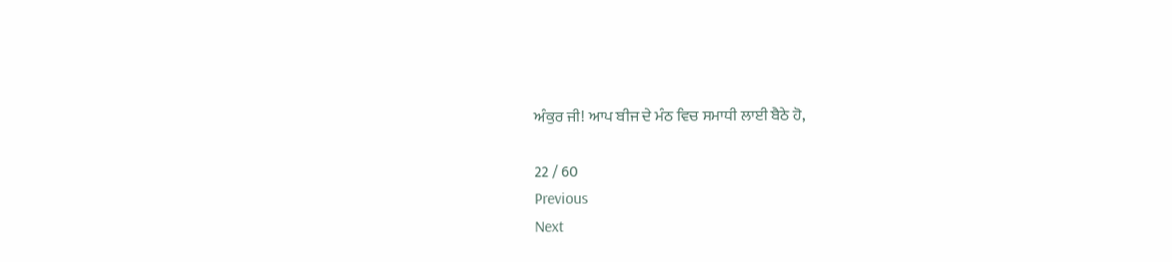ਅੰਕੁਰ ਜੀ! ਆਪ ਬੀਜ ਦੇ ਮੰਠ ਵਿਚ ਸਮਾਧੀ ਲਾਈ ਬੈਠੇ ਹੋ,

22 / 60
Previous
Next